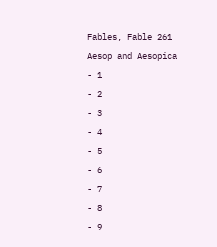Fables, Fable 261
Aesop and Aesopica
- 1
- 2
- 3
- 4
- 5
- 6
- 7
- 8
- 9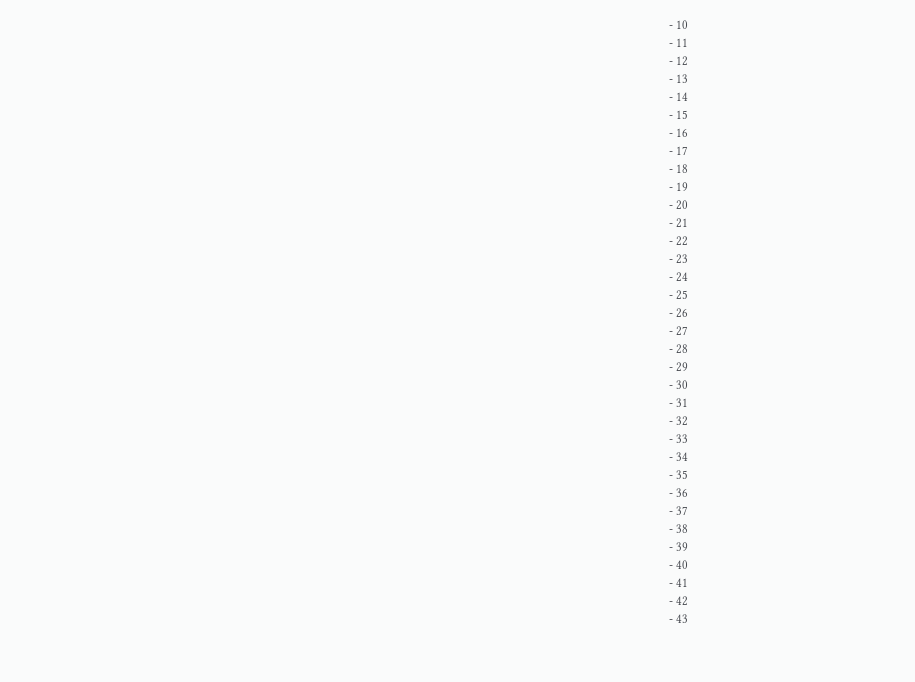- 10
- 11
- 12
- 13
- 14
- 15
- 16
- 17
- 18
- 19
- 20
- 21
- 22
- 23
- 24
- 25
- 26
- 27
- 28
- 29
- 30
- 31
- 32
- 33
- 34
- 35
- 36
- 37
- 38
- 39
- 40
- 41
- 42
- 43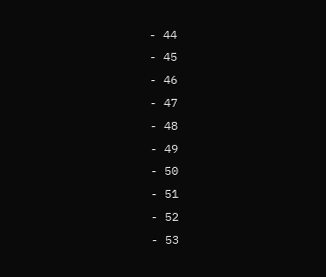- 44
- 45
- 46
- 47
- 48
- 49
- 50
- 51
- 52
- 53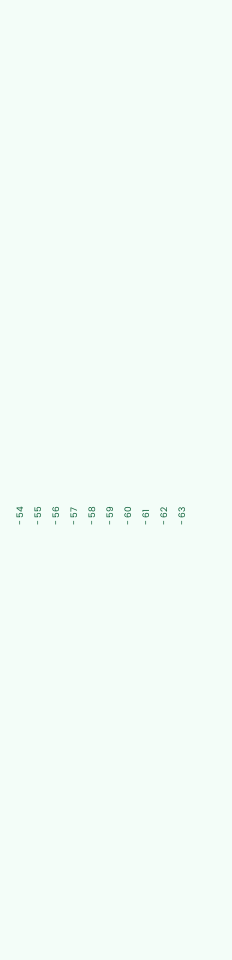- 54
- 55
- 56
- 57
- 58
- 59
- 60
- 61
- 62
- 63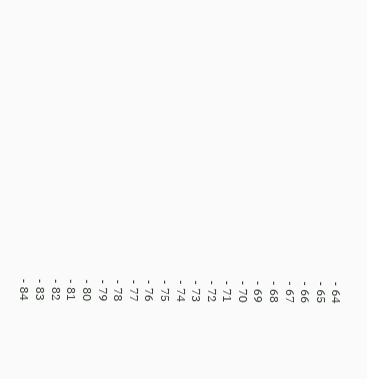- 64
- 65
- 66
- 67
- 68
- 69
- 70
- 71
- 72
- 73
- 74
- 75
- 76
- 77
- 78
- 79
- 80
- 81
- 82
- 83
- 84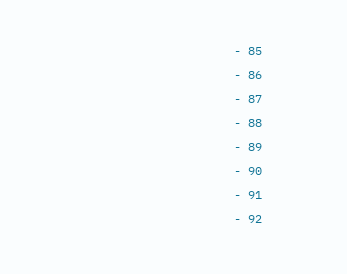- 85
- 86
- 87
- 88
- 89
- 90
- 91
- 92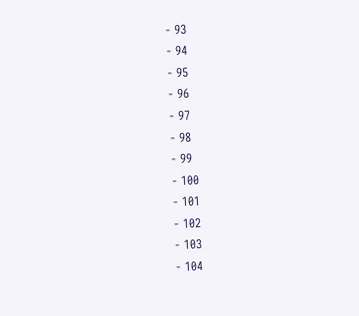- 93
- 94
- 95
- 96
- 97
- 98
- 99
- 100
- 101
- 102
- 103
- 104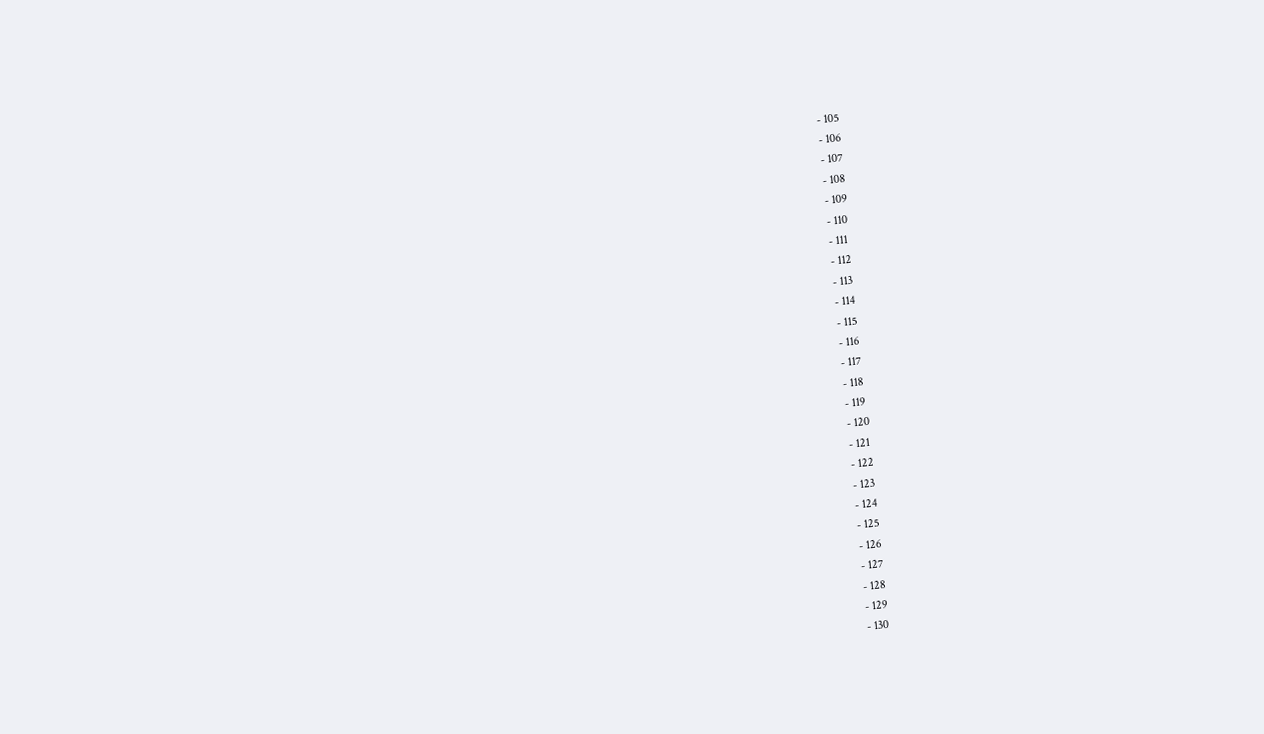- 105
- 106
- 107
- 108
- 109
- 110
- 111
- 112
- 113
- 114
- 115
- 116
- 117
- 118
- 119
- 120
- 121
- 122
- 123
- 124
- 125
- 126
- 127
- 128
- 129
- 130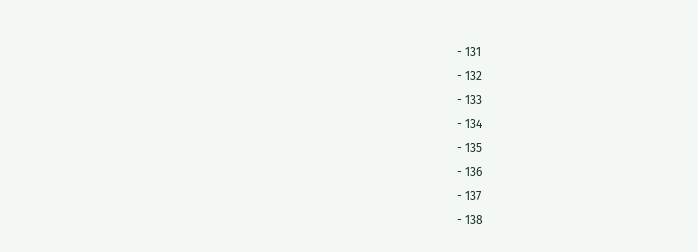- 131
- 132
- 133
- 134
- 135
- 136
- 137
- 138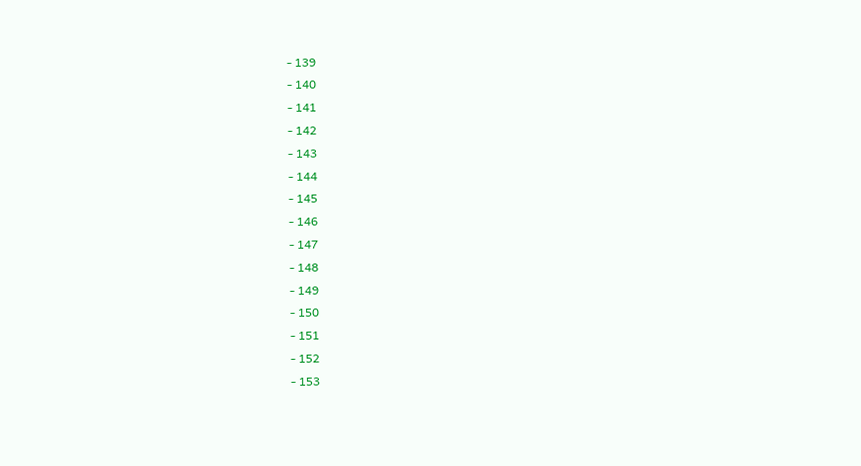- 139
- 140
- 141
- 142
- 143
- 144
- 145
- 146
- 147
- 148
- 149
- 150
- 151
- 152
- 153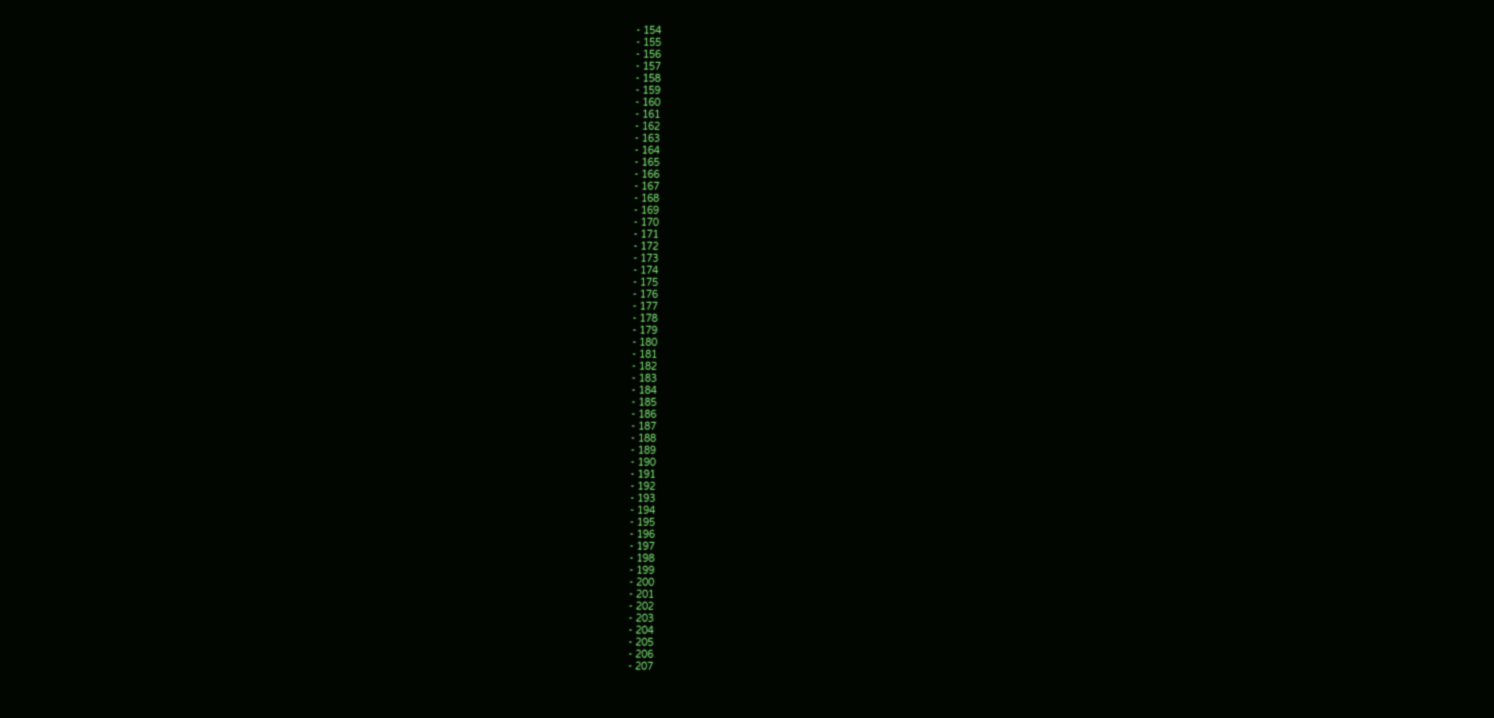- 154
- 155
- 156
- 157
- 158
- 159
- 160
- 161
- 162
- 163
- 164
- 165
- 166
- 167
- 168
- 169
- 170
- 171
- 172
- 173
- 174
- 175
- 176
- 177
- 178
- 179
- 180
- 181
- 182
- 183
- 184
- 185
- 186
- 187
- 188
- 189
- 190
- 191
- 192
- 193
- 194
- 195
- 196
- 197
- 198
- 199
- 200
- 201
- 202
- 203
- 204
- 205
- 206
- 207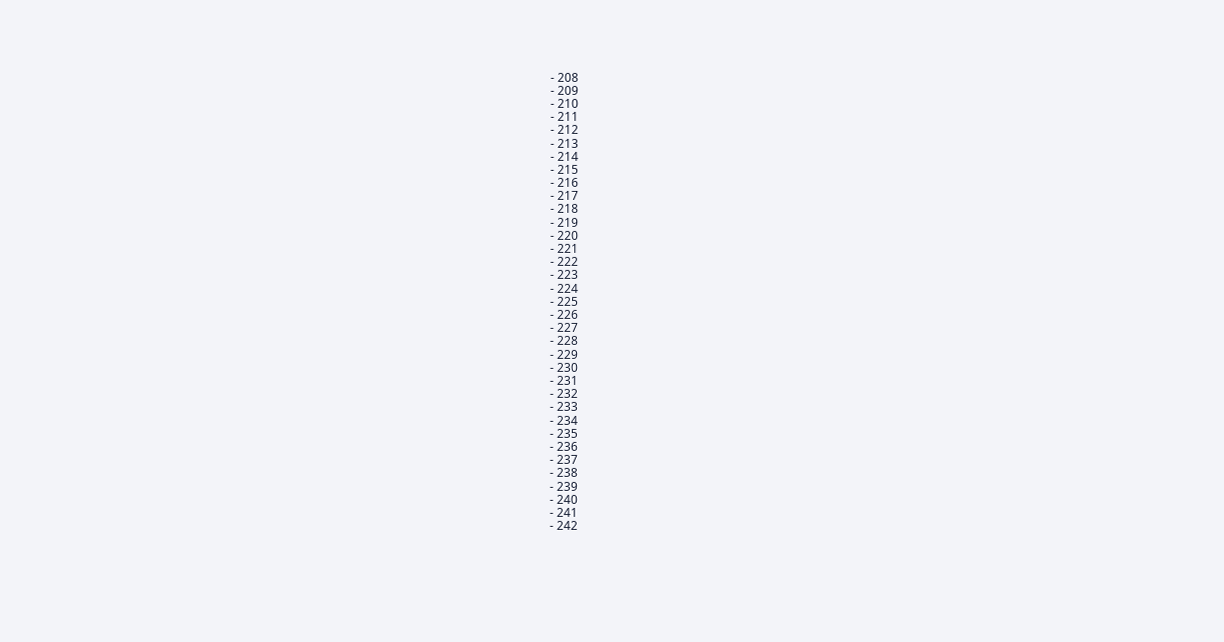- 208
- 209
- 210
- 211
- 212
- 213
- 214
- 215
- 216
- 217
- 218
- 219
- 220
- 221
- 222
- 223
- 224
- 225
- 226
- 227
- 228
- 229
- 230
- 231
- 232
- 233
- 234
- 235
- 236
- 237
- 238
- 239
- 240
- 241
- 242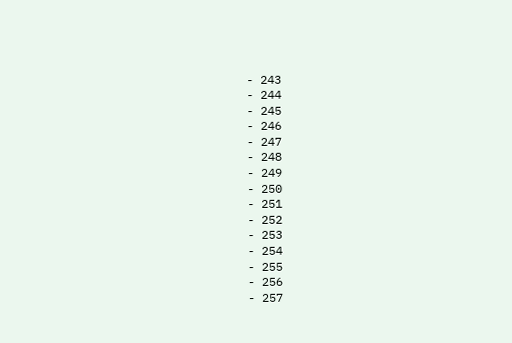- 243
- 244
- 245
- 246
- 247
- 248
- 249
- 250
- 251
- 252
- 253
- 254
- 255
- 256
- 257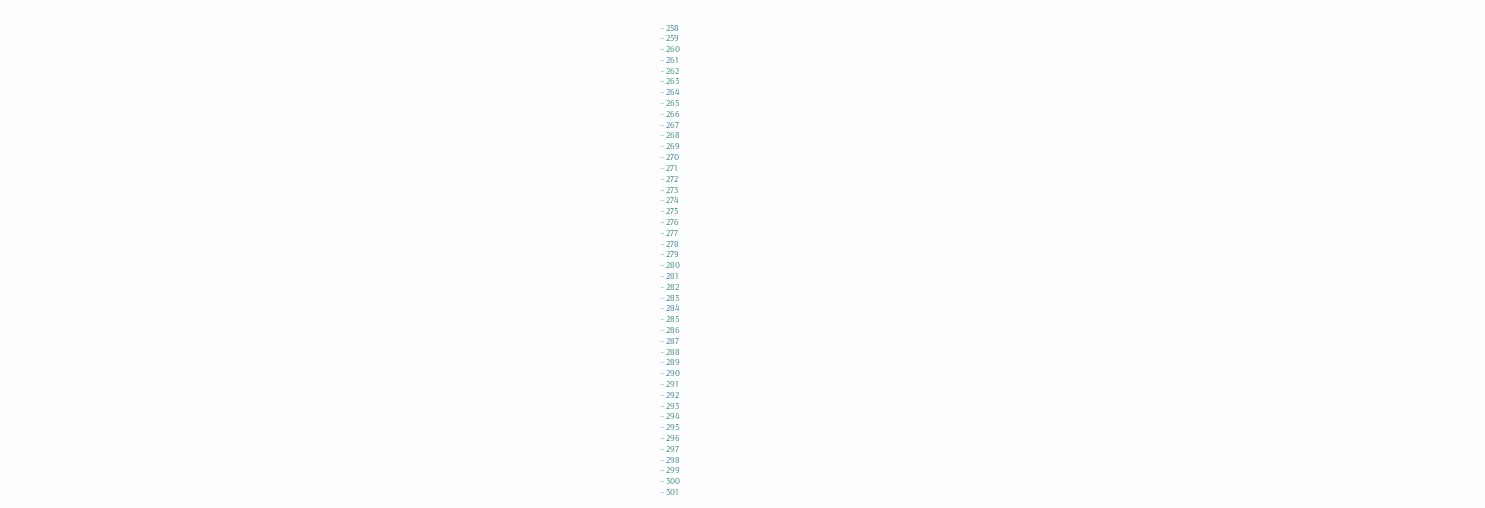- 258
- 259
- 260
- 261
- 262
- 263
- 264
- 265
- 266
- 267
- 268
- 269
- 270
- 271
- 272
- 273
- 274
- 275
- 276
- 277
- 278
- 279
- 280
- 281
- 282
- 283
- 284
- 285
- 286
- 287
- 288
- 289
- 290
- 291
- 292
- 293
- 294
- 295
- 296
- 297
- 298
- 299
- 300
- 301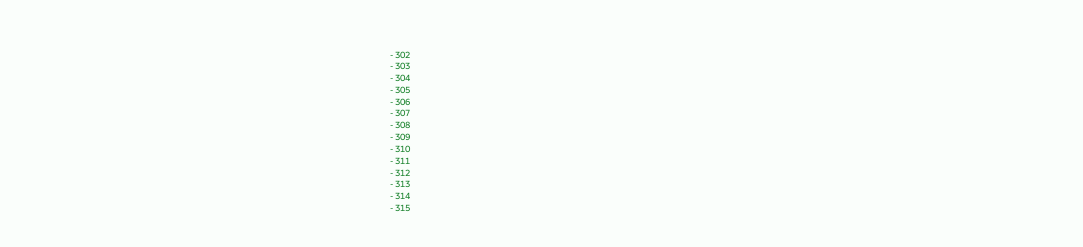- 302
- 303
- 304
- 305
- 306
- 307
- 308
- 309
- 310
- 311
- 312
- 313
- 314
- 315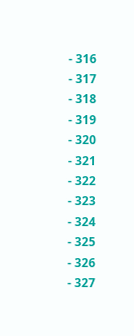- 316
- 317
- 318
- 319
- 320
- 321
- 322
- 323
- 324
- 325
- 326
- 327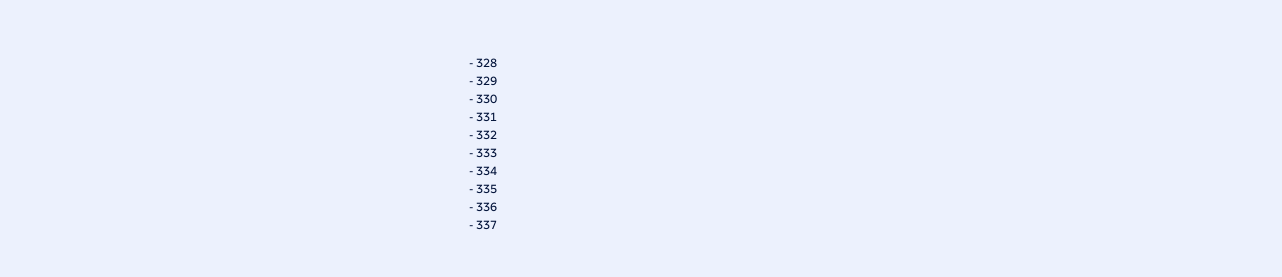- 328
- 329
- 330
- 331
- 332
- 333
- 334
- 335
- 336
- 337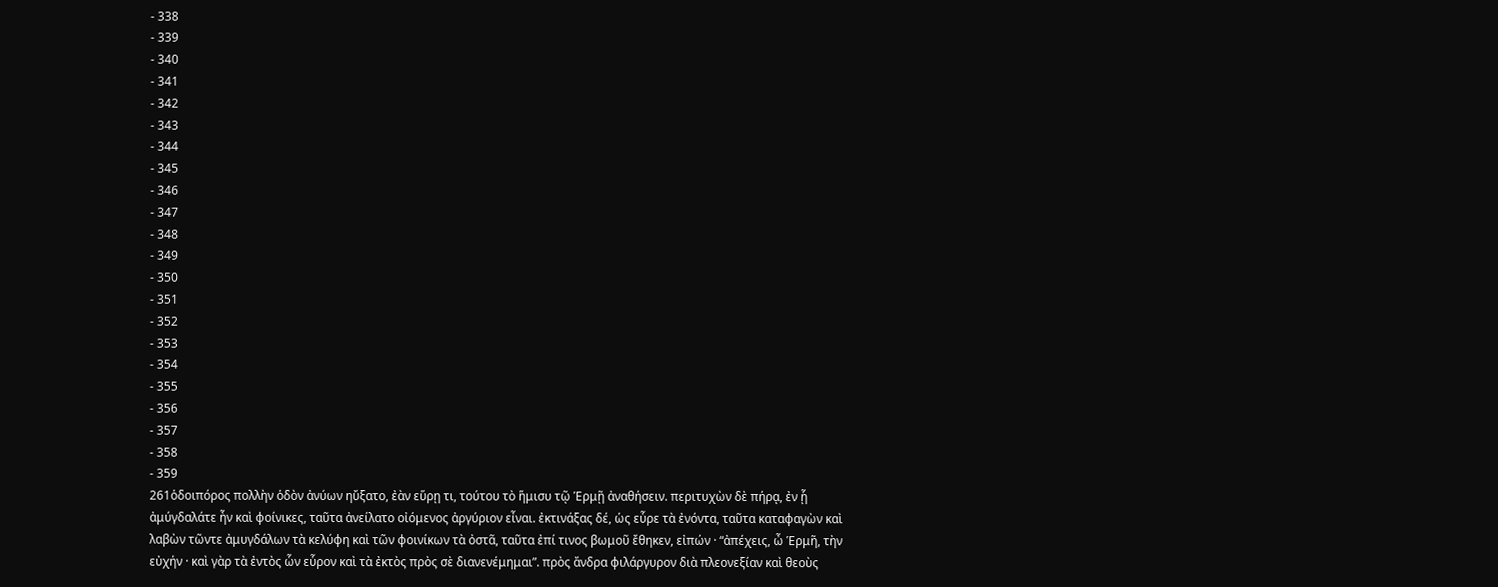- 338
- 339
- 340
- 341
- 342
- 343
- 344
- 345
- 346
- 347
- 348
- 349
- 350
- 351
- 352
- 353
- 354
- 355
- 356
- 357
- 358
- 359
261ὁδοιπόρος πολλὴν ὁδὸν ἀνύων ηὔξατο, ἐὰν εὕρῃ τι, τούτου τὸ ἥμισυ τῷ Ἑρμῇ ἀναθήσειν. περιτυχὼν δὲ πήρᾳ, ἐν ᾗ ἀμύγδαλάτε ἦν καὶ φοίνικες, ταῦτα ἀνείλατο οἰόμενος ἀργύριον εἶναι. ἐκτινάξας δέ, ὡς εὗρε τὰ ἐνόντα, ταῦτα καταφαγὼν καὶ λαβὼν τῶντε ἀμυγδάλων τὰ κελύφη καὶ τῶν φοινίκων τὰ ὀστᾶ, ταῦτα ἐπί τινος βωμοῦ ἔθηκεν, εἰπών · “ἀπέχεις, ὦ Ἑρμῆ, τὴν εὐχήν · καὶ γὰρ τὰ ἐντὸς ὧν εὗρον καὶ τὰ ἐκτὸς πρὸς σὲ διανενέμημαι”. πρὸς ἄνδρα φιλάργυρον διὰ πλεονεξίαν καὶ θεοὺς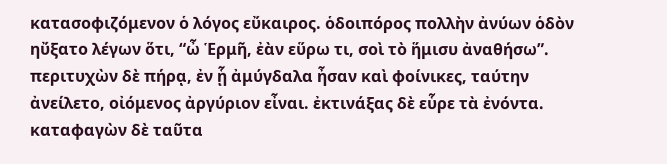κατασοφιζόμενον ὁ λόγος εὔκαιρος. ὁδοιπόρος πολλὴν ἀνύων ὁδὸν ηὔξατο λέγων ὅτι, “ὦ Ἑρμῆ, ἐὰν εὕρω τι, σοὶ τὸ ἥμισυ ἀναθήσω”. περιτυχὼν δὲ πήρᾳ, ἐν ᾗ ἀμύγδαλα ἦσαν καὶ φοίνικες, ταύτην ἀνείλετο, οἰόμενος ἀργύριον εἶναι. ἐκτινάξας δὲ εὗρε τὰ ἐνόντα. καταφαγὼν δὲ ταῦτα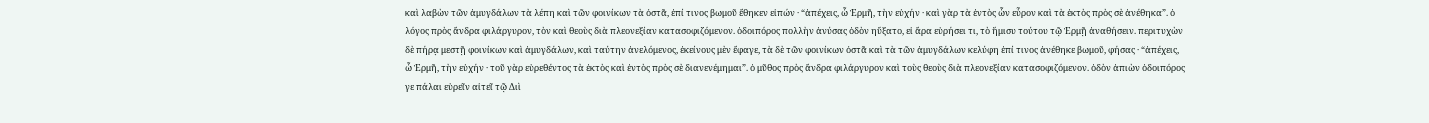καὶ λαβὼν τῶν ἀμυγδάλων τὰ λέπη καὶ τῶν φοινίκων τὰ ὀστᾶ, ἐπί τινος βωμοῦ ἔθηκεν εἰπών · “ἀπέχεις, ὦ Ἑρμῆ, τὴν εὐχήν · καὶ γὰρ τὰ ἐντὸς ὧν εὗρον καὶ τὰ ἐκτὸς πρὸς σὲ ἀνέθηκα”. ὁ λόγος πρὸς ἄνδρα φιλάργυρον, τὸν καὶ θεοὺς διὰ πλεονεξίαν κατασοφιζόμενον. ὁδοιπόρος πολλὴν ἀνύσας ὁδὸν ηὔξατο, εἰ ἄρα εὑρήσει τι, τὸ ἥμισυ τούτου τῷ Ἑρμῇ ἀναθήσειν. περιτυχὼν δὲ πήρᾳ μεστῇ φοινίκων καὶ ἀμυγδάλων, καὶ ταύτην ἀνελόμενος, ἐκείνους μὲν ἔφαγε, τὰ δὲ τῶν φοινίκων ὀστᾶ καὶ τὰ τῶν ἀμυγδάλων κελύφη ἐπί τινος ἀνέθηκε βωμοῦ, φήσας · “ἀπέχεις, ὦ Ἑρμῆ, τὴν εὐχήν · τοῦ γὰρ εὑρεθέντος τὰ ἐκτὸς καὶ ἐντὸς πρὸς σὲ διανενέμημαι”. ὁ μῦθος πρὸς ἄνδρα φιλάργυρον καὶ τοὺς θεοὺς διὰ πλεονεξίαν κατασοφιζόμενον. ὁδὸν ἀπιὼν ὁδοιπόρος γε πάλαι εὑρεῖν αἰτεῖ τῷ Διὶ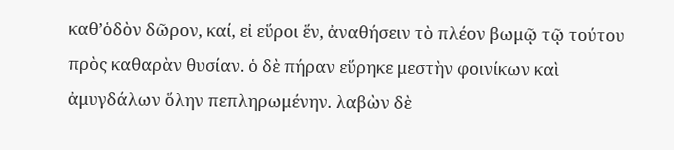καθ’ὁδὸν δῶρον, καί, εἰ εὕροι ἕν, ἀναθήσειν τὸ πλέον βωμῷ τῷ τούτου πρὸς καθαρὰν θυσίαν. ὁ δὲ πήραν εὕρηκε μεστὴν φοινίκων καὶ ἀμυγδάλων ὅλην πεπληρωμένην. λαβὼν δὲ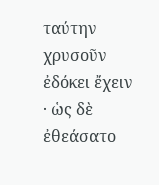ταύτην χρυσοῦν ἐδόκει ἔχειν · ὡς δὲ ἐθεάσατο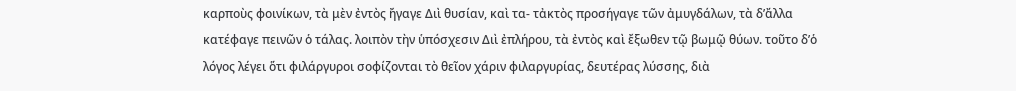καρποὺς φοινίκων, τὰ μὲν ἐντὸς ἤγαγε Διὶ θυσίαν, καὶ τα- τἀκτὸς προσήγαγε τῶν ἀμυγδάλων, τὰ δ’ἄλλα κατέφαγε πεινῶν ὁ τάλας. λοιπὸν τὴν ὑπόσχεσιν Διὶ ἐπλήρου, τὰ ἐντὸς καὶ ἔξωθεν τῷ βωμῷ θύων. τοῦτο δ’ὁ λόγος λέγει ὅτι φιλάργυροι σοφίζονται τὸ θεῖον χάριν φιλαργυρίας, δευτέρας λύσσης, διὰ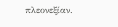πλεονεξίαν.